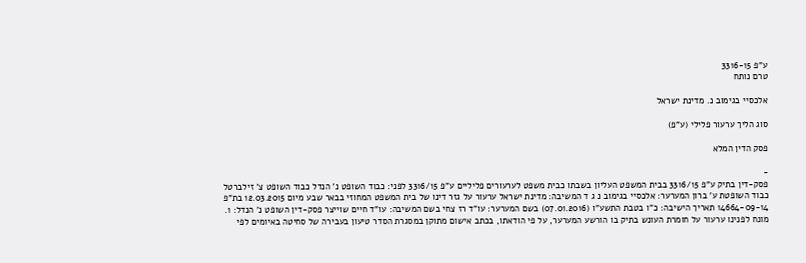ע"פ 3316-15
טרם נותח

אלכסיי בגימוב נ. מדינת ישראל

סוג הליך ערעור פלילי (ע"פ)

פסק הדין המלא

-
פסק-דין בתיק ע"פ 3316/15 בבית המשפט העליון בשבתו כבית משפט לערעורים פליליים ע"פ 3316/15 לפני: כבוד השופט נ' הנדל כבוד השופט צ' זילברטל כבוד השופטת ע' ברון המערער: אלכסיי בגימוב נ ג ד המשיבה: מדינת ישראל ערעור על גזר דינו של בית המשפט המחוזי בבאר שבע מיום 12.03.2015 בת"פ 14664-09-14 תאריך הישיבה: כ"ו בטבת התשע"ו (07.01.2016) בשם המערער: עו"ד רז צחי בשם המשיבה: עו"ד חיים שוייצר פסק-דין השופט נ' הנדל: 1. מונח לפנינו ערעור על חומרת העונש בתיק בו הורשע המערער, על פי הודאתו, בכתב אישום מתוקן במסגרת הסדר טיעון בעבירה של סחיטה באיומים לפי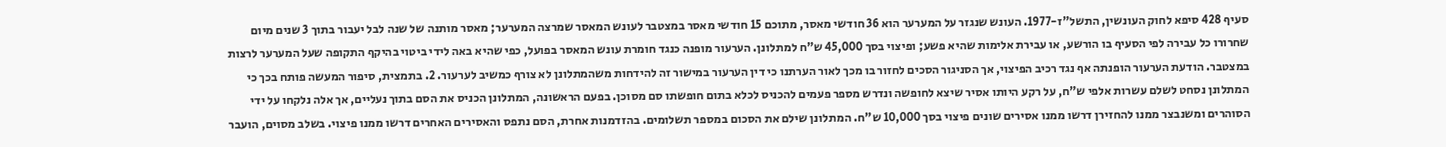סעיף 428 סיפא לחוק העונשין, התשל"ז-1977. העונש שנגזר על המערער הוא 36 חודשי מאסר, מתוכם 15 חודשי מאסר במצטבר לעונש המאסר שמרצה המערער; מאסר מותנה של שנה לבל יעבור בתוך 3 שנים מיום שחרורו כל עבירה לפי הסעיף בו הורשע, או עבירת אלימות שהיא פשע; ופיצוי בסך 45,000 ש"ח למתלונן. הערעור מופנה כנגד חומרת עונש המאסר בפועל, כפי שהיא באה לידי ביטוי בהיקף התקופה שעל המערער לרצות במצטבר. הודעת הערעור הופנתה אף נגד רכיב הפיצוי, אך הסניגור הסכים לחזור בו מכך לאור הערתנו כי דין הערעור במישור זה להידחות משהמתלונן לא צורף כמשיב לערעור. 2. בתמצית, סיפור המעשה פותח בכך כי המתלונן נסחט לשלם עשרות אלפי ש"ח, על רקע היותו אסיר שיצא לחופשה ונדרש מספר פעמים להכניס לכלא בתום חופשתו סם מסוכן. בפעם הראשונה, המתלונן הכניס את הסם בתוך נעליים, אך אלה נלקחו על ידי הסוהרים ומשנבצר ממנו להחזירן דרשו ממנו אסירים שונים פיצוי בסך 10,000 ש"ח. המתלונן שילם את הסכום במספר תשלומים. בהזדמנות אחרת, הסם נתפס והאסירים האחרים דרשו ממנו פיצוי. בשלב מסוים, הועבר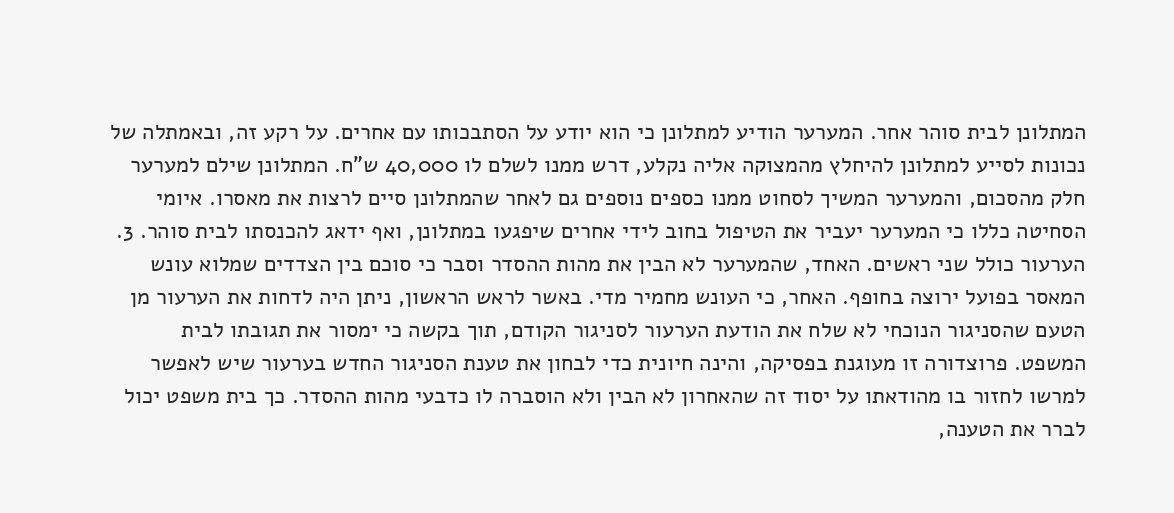המתלונן לבית סוהר אחר. המערער הודיע למתלונן כי הוא יודע על הסתבכותו עם אחרים. על רקע זה, ובאמתלה של נכונות לסייע למתלונן להיחלץ מהמצוקה אליה נקלע, דרש ממנו לשלם לו 40,000 ש"ח. המתלונן שילם למערער חלק מהסכום, והמערער המשיך לסחוט ממנו כספים נוספים גם לאחר שהמתלונן סיים לרצות את מאסרו. איומי הסחיטה כללו כי המערער יעביר את הטיפול בחוב לידי אחרים שיפגעו במתלונן, ואף ידאג להכנסתו לבית סוהר. 3. הערעור כולל שני ראשים. האחד, שהמערער לא הבין את מהות ההסדר וסבר כי סוכם בין הצדדים שמלוא עונש המאסר בפועל ירוצה בחופף. האחר, כי העונש מחמיר מדי. באשר לראש הראשון, ניתן היה לדחות את הערעור מן הטעם שהסניגור הנוכחי לא שלח את הודעת הערעור לסניגור הקודם, תוך בקשה כי ימסור את תגובתו לבית המשפט. פרוצדורה זו מעוגנת בפסיקה, והינה חיונית כדי לבחון את טענת הסניגור החדש בערעור שיש לאפשר למרשו לחזור בו מהודאתו על יסוד זה שהאחרון לא הבין ולא הוסברה לו כדבעי מהות ההסדר. כך בית משפט יכול לברר את הטענה,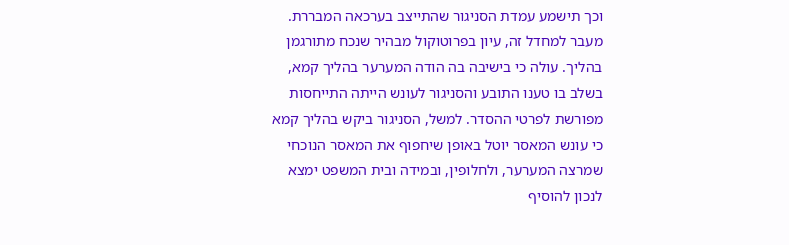וכך תישמע עמדת הסניגור שהתייצב בערכאה המבררת. מעבר למחדל זה, עיון בפרוטוקול מבהיר שנכח מתורגמן בהליך. עולה כי בישיבה בה הודה המערער בהליך קמא, בשלב בו טענו התובע והסניגור לעונש הייתה התייחסות מפורשת לפרטי ההסדר. למשל, הסניגור ביקש בהליך קמא כי עונש המאסר יוטל באופן שיחפוף את המאסר הנוכחי שמרצה המערער, ולחלופין, ובמידה ובית המשפט ימצא לנכון להוסיף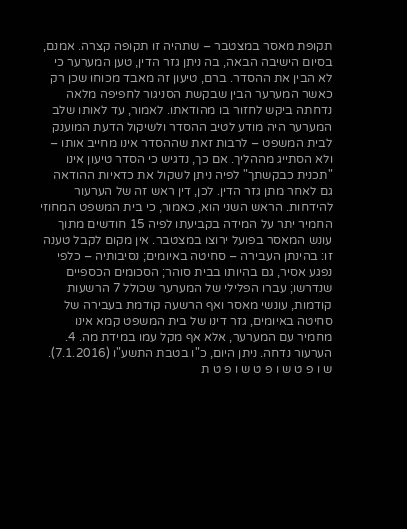תקופת מאסר במצטבר – שתהיה זו תקופה קצרה. אמנם, בסיום הישיבה הבאה, בה ניתן גזר הדין, טען המערער כי לא הבין את ההסדר. ברם, טיעון זה מאבד מכוחו שכן רק כאשר המערער הבין שבקשת הסניגור לחפיפה מלאה נדחתה ביקש לחזור בו מהודאתו. לאמור, עד לאותו שלב המערער היה מודע לטיב ההסדר ולשיקול הדעת המוענק לבית המשפט – לרבות זאת שההסדר אינו מחייב אותו – ולא הסתייג מההליך. אם כך, נדגיש כי הסדר טיעון אינו "תכנית כבקשתך" לפיה ניתן לשקול את כדאיות ההודאה גם לאחר מתן גזר הדין. לכן, דין ראש זה של הערעור להידחות. הראש השני הוא, כאמור, כי בית המשפט המחוזי החמיר יתר על המידה בקביעתו לפיה 15 חודשים מתוך עונש המאסר בפועל ירוצו במצטבר. אין מקום לקבל טענה זו: בהינתן העבירה – סחיטה באיומים; נסיבותיה – כלפי נפגע אסיר, גם בהיותו בבית סוהר; הסכומים הכספיים שנדרשו; עברו הפלילי של המערער שכולל 7 הרשעות קודמות, עונשי מאסר ואף הרשעה קודמת בעבירה של סחיטה באיומים, גזר דינו של בית המשפט קמא אינו מחמיר עם המערער, אלא אף מקל עמו במידת מה. 4. הערעור נדחה. ניתן היום, כ"ו בטבת התשע"ו (7.1.2016). ש ו פ ט ש ו פ ט ש ו פ ט ת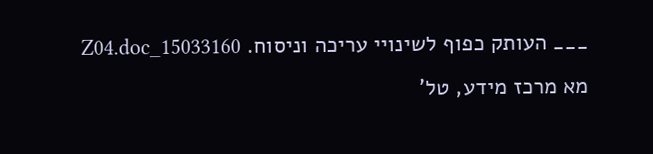___ העותק כפוף לשינויי עריכה וניסוח. 15033160_Z04.doc מא מרכז מידע, טל'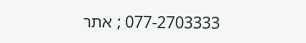077-2703333 ; אתר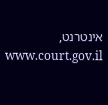אינטרנט, www.court.gov.il